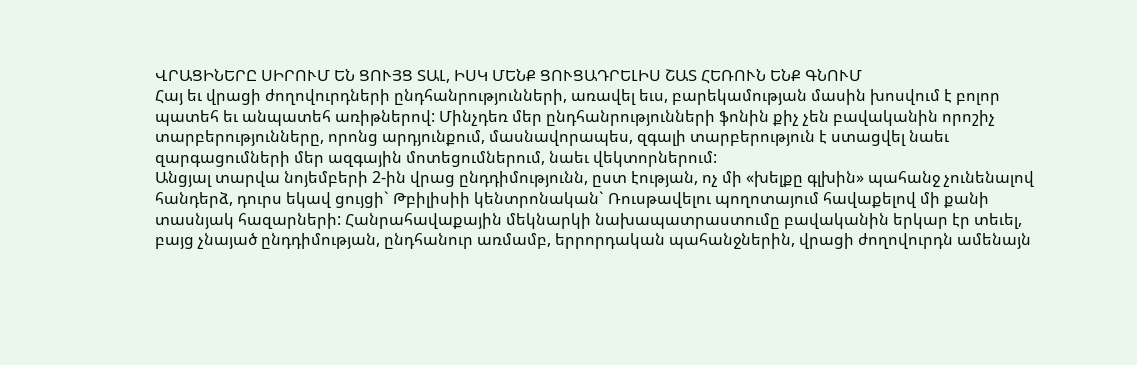ՎՐԱՑԻՆԵՐԸ ՍԻՐՈՒՄ ԵՆ ՑՈՒՅՑ ՏԱԼ, ԻՍԿ ՄԵՆՔ ՑՈՒՑԱԴՐԵԼԻՍ ՇԱՏ ՀԵՌՈՒՆ ԵՆՔ ԳՆՈՒՄ
Հայ եւ վրացի ժողովուրդների ընդհանրությունների, առավել եւս, բարեկամության մասին խոսվում է բոլոր պատեհ եւ անպատեհ առիթներով: Մինչդեռ մեր ընդհանրությունների ֆոնին քիչ չեն բավականին որոշիչ տարբերությունները, որոնց արդյունքում, մասնավորապես, զգալի տարբերություն է ստացվել նաեւ զարգացումների մեր ազգային մոտեցումներում, նաեւ վեկտորներում:
Անցյալ տարվա նոյեմբերի 2-ին վրաց ընդդիմությունն, ըստ էության, ոչ մի «խելքը գլխին» պահանջ չունենալով հանդերձ, դուրս եկավ ցույցի` Թբիլիսիի կենտրոնական` Ռուսթավելու պողոտայում հավաքելով մի քանի տասնյակ հազարների: Հանրահավաքային մեկնարկի նախապատրաստումը բավականին երկար էր տեւել, բայց չնայած ընդդիմության, ընդհանուր առմամբ, երրորդական պահանջներին, վրացի ժողովուրդն ամենայն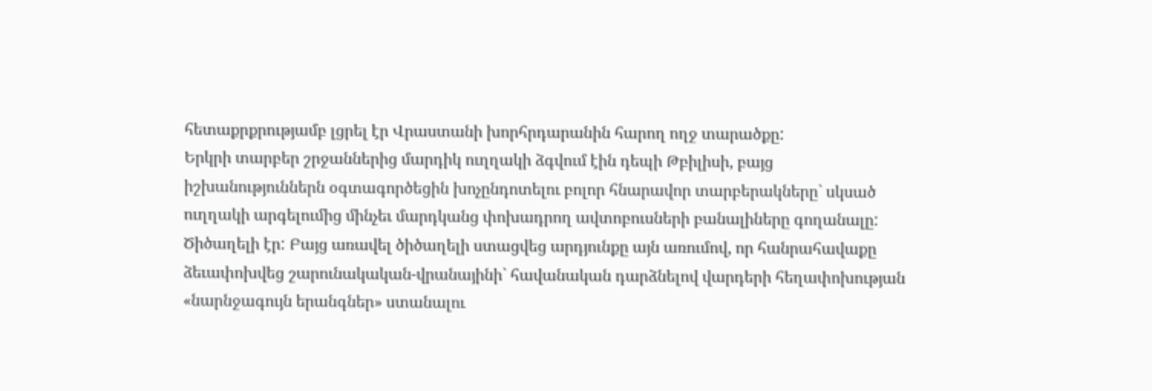հետաքրքրությամբ լցրել էր Վրաստանի խորհրդարանին հարող ողջ տարածքը:
Երկրի տարբեր շրջաններից մարդիկ ուղղակի ձգվում էին դեպի Թբիլիսի, բայց իշխանություններն օգտագործեցին խոչընդոտելու բոլոր հնարավոր տարբերակները` սկսած ուղղակի արգելումից մինչեւ մարդկանց փոխադրող ավտոբուսների բանալիները գողանալը: Ծիծաղելի էր: Բայց առավել ծիծաղելի ստացվեց արդյունքը այն առումով, որ հանրահավաքը ձեւափոխվեց շարունակական-վրանայինի` հավանական դարձնելով վարդերի հեղափոխության «նարնջագույն երանգներ» ստանալու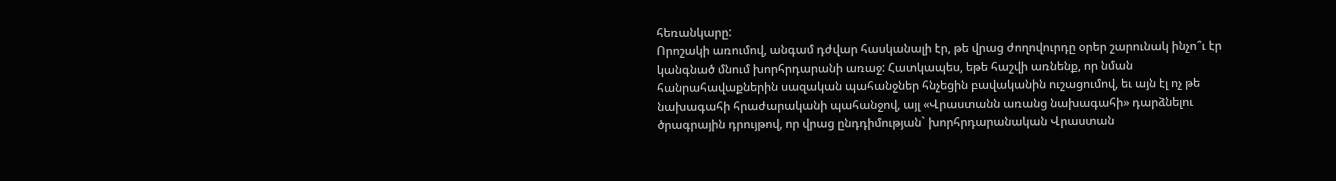հեռանկարը:
Որոշակի առումով, անգամ դժվար հասկանալի էր, թե վրաց ժողովուրդը օրեր շարունակ ինչո՞ւ էր կանգնած մնում խորհրդարանի առաջ: Հատկապես, եթե հաշվի առնենք, որ նման հանրահավաքներին սազական պահանջներ հնչեցին բավականին ուշացումով, եւ այն էլ ոչ թե նախագահի հրաժարականի պահանջով, այլ «Վրաստանն առանց նախագահի» դարձնելու ծրագրային դրույթով, որ վրաց ընդդիմության` խորհրդարանական Վրաստան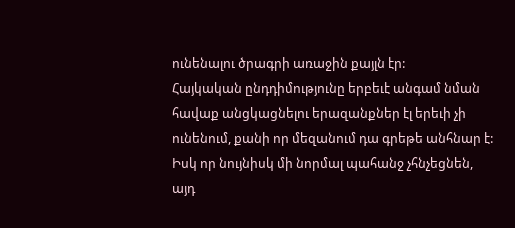ունենալու ծրագրի առաջին քայլն էր:
Հայկական ընդդիմությունը երբեւէ անգամ նման հավաք անցկացնելու երազանքներ էլ երեւի չի ունենում, քանի որ մեզանում դա գրեթե անհնար է: Իսկ որ նույնիսկ մի նորմալ պահանջ չհնչեցնեն, այդ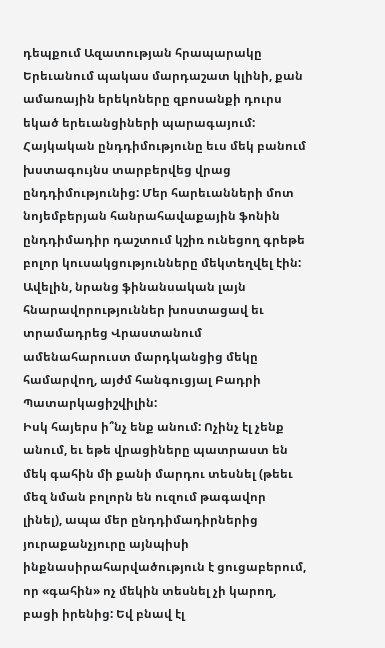դեպքում Ազատության հրապարակը Երեւանում պակաս մարդաշատ կլինի, քան ամառային երեկոները զբոսանքի դուրս եկած երեւանցիների պարագայում:
Հայկական ընդդիմությունը եւս մեկ բանում խստագույնս տարբերվեց վրաց ընդդիմությունից: Մեր հարեւանների մոտ նոյեմբերյան հանրահավաքային ֆոնին ընդդիմադիր դաշտում կշիռ ունեցող գրեթե բոլոր կուսակցությունները մեկտեղվել էին: Ավելին, նրանց ֆինանսական լայն հնարավորություններ խոստացավ եւ տրամադրեց Վրաստանում ամենահարուստ մարդկանցից մեկը համարվող, այժմ հանգուցյալ Բադրի Պատարկացիշվիլին:
Իսկ հայերս ի՞նչ ենք անում: Ոչինչ էլ չենք անում, եւ եթե վրացիները պատրաստ են մեկ գահին մի քանի մարդու տեսնել (թեեւ մեզ նման բոլորն են ուզում թագավոր լինել), ապա մեր ընդդիմադիրներից յուրաքանչյուրը այնպիսի ինքնասիրահարվածություն է ցուցաբերում, որ «գահին» ոչ մեկին տեսնել չի կարող, բացի իրենից: Եվ բնավ էլ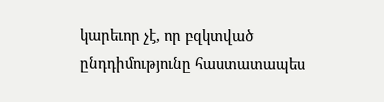կարեւոր չէ, որ բզկտված ընդդիմությունը հաստատապես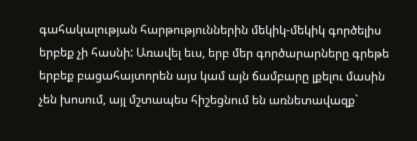գահակալության հարթություններին մեկիկ-մեկիկ գործելիս երբեք չի հասնի: Առավել եւս, երբ մեր գործարարները գրեթե երբեք բացահայտորեն այս կամ այն ճամբարը լքելու մասին չեն խոսում, այլ մշտապես հիշեցնում են առնետավազք`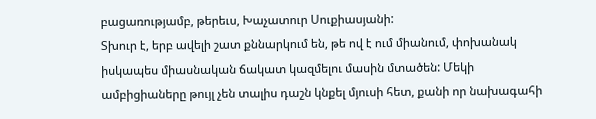բացառությամբ, թերեւս, Խաչատուր Սուքիասյանի:
Տխուր է, երբ ավելի շատ քննարկում են, թե ով է ում միանում, փոխանակ իսկապես միասնական ճակատ կազմելու մասին մտածեն: Մեկի ամբիցիաները թույլ չեն տալիս դաշն կնքել մյուսի հետ, քանի որ նախագահի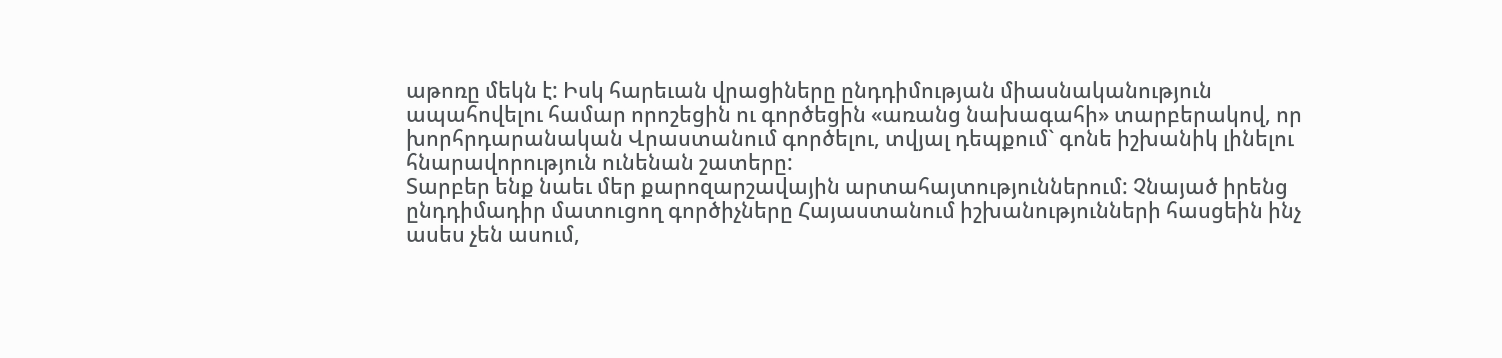աթոռը մեկն է: Իսկ հարեւան վրացիները ընդդիմության միասնականություն ապահովելու համար որոշեցին ու գործեցին «առանց նախագահի» տարբերակով, որ խորհրդարանական Վրաստանում գործելու, տվյալ դեպքում` գոնե իշխանիկ լինելու հնարավորություն ունենան շատերը:
Տարբեր ենք նաեւ մեր քարոզարշավային արտահայտություններում: Չնայած իրենց ընդդիմադիր մատուցող գործիչները Հայաստանում իշխանությունների հասցեին ինչ ասես չեն ասում,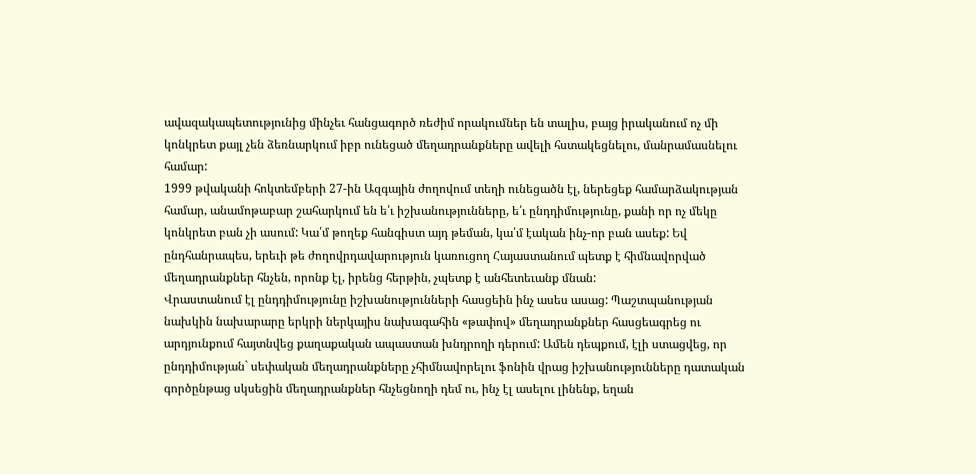ավազակապետությունից մինչեւ հանցագործ ռեժիմ որակումներ են տալիս, բայց իրականում ոչ մի կոնկրետ քայլ չեն ձեռնարկում իբր ունեցած մեղադրանքները ավելի հստակեցնելու, մանրամասնելու համար:
1999 թվականի հոկտեմբերի 27-ին Ազգային ժողովում տեղի ունեցածն էլ, ներեցեք համարձակության համար, անամոթաբար շահարկում են ե՛ւ իշխանությունները, ե՛ւ ընդդիմությունը, քանի որ ոչ մեկը կոնկրետ բան չի ասում: Կա՛մ թողեք հանգիստ այդ թեման, կա՛մ էական ինչ-որ բան ասեք: Եվ ընդհանրապես, երեւի թե ժողովրդավարություն կառուցող Հայաստանում պետք է հիմնավորված մեղադրանքներ հնչեն, որոնք էլ, իրենց հերթին, չպետք է անհետեւանք մնան:
Վրաստանում էլ ընդդիմությունը իշխանությունների հասցեին ինչ ասես ասաց: Պաշտպանության նախկին նախարարը երկրի ներկայիս նախագահին «թափով» մեղադրանքներ հասցեագրեց ու արդյունքում հայտնվեց քաղաքական ապաստան խնդրողի դերում: Ամեն դեպքում, էլի ստացվեց, որ ընդդիմության` սեփական մեղադրանքները չհիմնավորելու ֆոնին վրաց իշխանությունները դատական գործընթաց սկսեցին մեղադրանքներ հնչեցնողի դեմ ու, ինչ էլ ասելու լինենք, եղան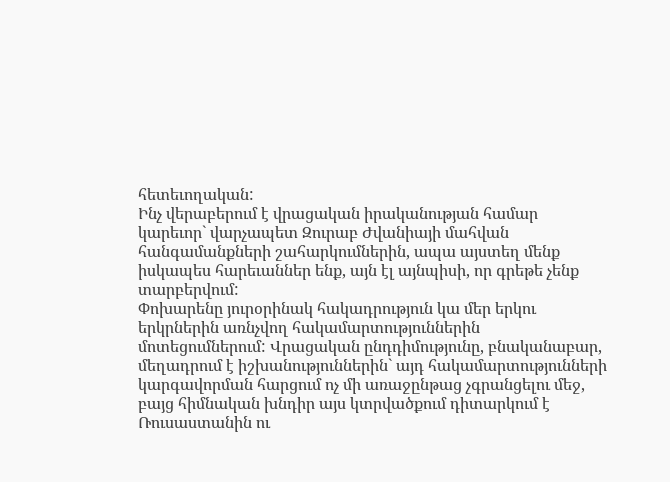հետեւողական:
Ինչ վերաբերում է վրացական իրականության համար կարեւոր` վարչապետ Զուրաբ Ժվանիայի մահվան հանգամանքների շահարկումներին, ապա այստեղ մենք իսկապես հարեւաններ ենք, այն էլ այնպիսի, որ գրեթե չենք տարբերվում:
Փոխարենը յուրօրինակ հակադրություն կա մեր երկու երկրներին առնչվող հակամարտություններին մոտեցումներում: Վրացական ընդդիմությունը, բնականաբար, մեղադրում է իշխանություններին` այդ հակամարտությունների կարգավորման հարցում ոչ մի առաջընթաց չգրանցելու մեջ, բայց հիմնական խնդիր այս կտրվածքում դիտարկում է Ռուսաստանին ու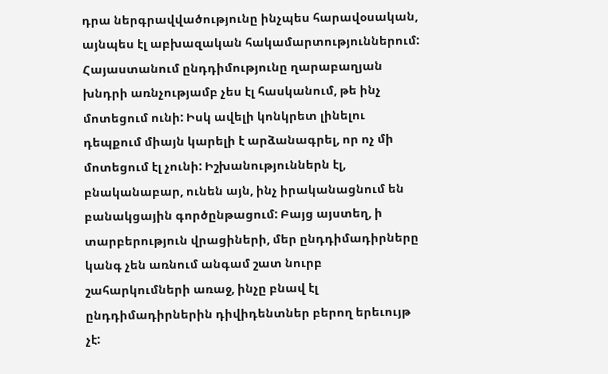դրա ներգրավվածությունը ինչպես հարավօսական, այնպես էլ աբխազական հակամարտություններում:
Հայաստանում ընդդիմությունը ղարաբաղյան խնդրի առնչությամբ չես էլ հասկանում, թե ինչ մոտեցում ունի: Իսկ ավելի կոնկրետ լինելու դեպքում միայն կարելի է արձանագրել, որ ոչ մի մոտեցում էլ չունի: Իշխանություններն էլ, բնականաբար, ունեն այն, ինչ իրականացնում են բանակցային գործընթացում: Բայց այստեղ, ի տարբերություն վրացիների, մեր ընդդիմադիրները կանգ չեն առնում անգամ շատ նուրբ շահարկումների առաջ, ինչը բնավ էլ ընդդիմադիրներին դիվիդենտներ բերող երեւույթ չէ: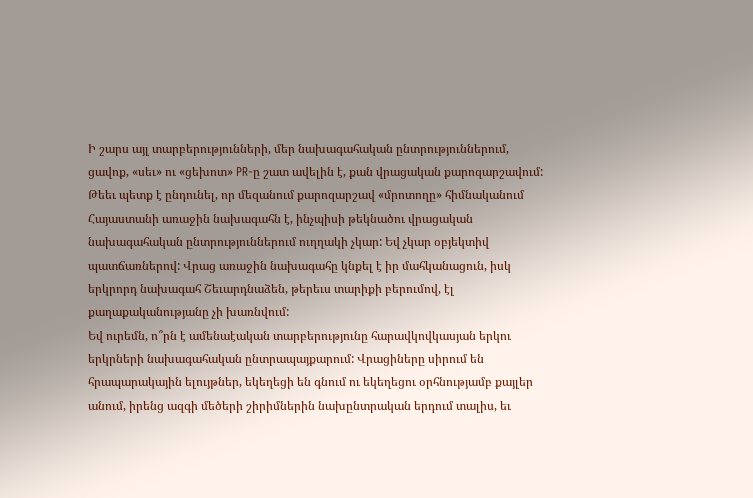Ի շարս այլ տարբերությունների, մեր նախագահական ընտրություններում, ցավոք, «սեւ» ու «ցեխոտ» PR-ը շատ ավելին է, քան վրացական քարոզարշավում: Թեեւ պետք է ընդունել, որ մեզանում քարոզարշավ «մրոտողը» հիմնականում Հայաստանի առաջին նախագահն է, ինչպիսի թեկնածու վրացական նախագահական ընտրություններում ուղղակի չկար: Եվ չկար օբյեկտիվ պատճառներով: Վրաց առաջին նախագահը կնքել է իր մահկանացուն, իսկ երկրորդ նախագահ Շեւարդնաձեն, թերեւս տարիքի բերումով, էլ քաղաքականությանը չի խառնվում:
Եվ ուրեմն, ո՞րն է ամենաէական տարբերությունը հարավկովկասյան երկու երկրների նախագահական ընտրապայքարում: Վրացիները սիրում են հրապարակային ելույթներ, եկեղեցի են գնում ու եկեղեցու օրհնությամբ քայլեր անում, իրենց ազգի մեծերի շիրիմներին նախընտրական երդում տալիս, եւ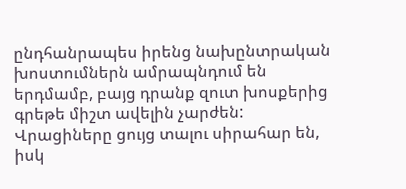ընդհանրապես իրենց նախընտրական խոստումներն ամրապնդում են երդմամբ, բայց դրանք զուտ խոսքերից գրեթե միշտ ավելին չարժեն:
Վրացիները ցույց տալու սիրահար են, իսկ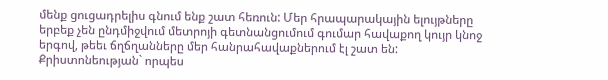մենք ցուցադրելիս գնում ենք շատ հեռուն: Մեր հրապարակային ելույթները երբեք չեն ընդմիջվում մետրոյի գետնանցումում գումար հավաքող կույր կնոջ երգով, թեեւ ճղճղանները մեր հանրահավաքներում էլ շատ են: Քրիստոնեության` որպես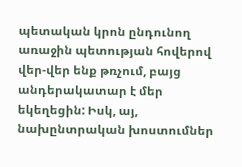պետական կրոն ընդունող առաջին պետության հովերով վեր-վեր ենք թռչում, բայց անդերակատար է մեր եկեղեցին: Իսկ, այ, նախընտրական խոստումներ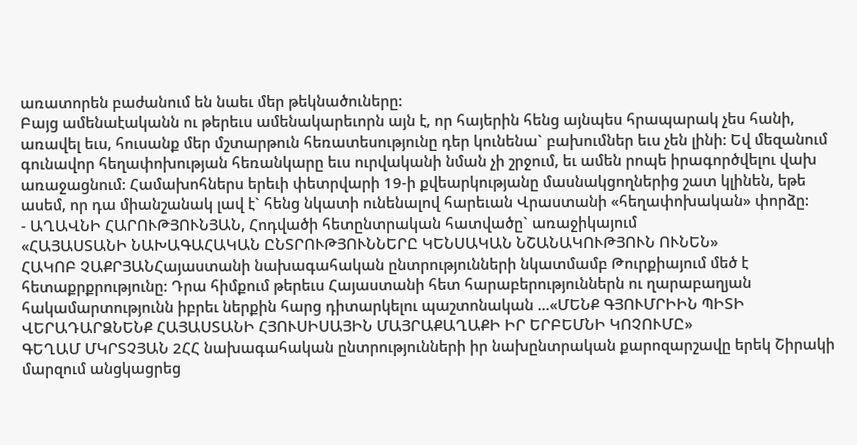առատորեն բաժանում են նաեւ մեր թեկնածուները:
Բայց ամենաէականն ու թերեւս ամենակարեւորն այն է, որ հայերին հենց այնպես հրապարակ չես հանի, առավել եւս, հուսանք մեր մշտարթուն հեռատեսությունը դեր կունենա` բախումներ եւս չեն լինի: Եվ մեզանում գունավոր հեղափոխության հեռանկարը եւս ուրվականի նման չի շրջում, եւ ամեն րոպե իրագործվելու վախ առաջացնում: Համախոհներս երեւի փետրվարի 19-ի քվեարկությանը մասնակցողներից շատ կլինեն, եթե ասեմ, որ դա միանշանակ լավ է` հենց նկատի ունենալով հարեւան Վրաստանի «հեղափոխական» փորձը:
- ԱՂԱՎՆԻ ՀԱՐՈՒԹՅՈՒՆՅԱՆ, Հոդվածի հետընտրական հատվածը` առաջիկայում
«ՀԱՅԱՍՏԱՆԻ ՆԱԽԱԳԱՀԱԿԱՆ ԸՆՏՐՈՒԹՅՈՒՆՆԵՐԸ ԿԵՆՍԱԿԱՆ ՆՇԱՆԱԿՈՒԹՅՈՒՆ ՈՒՆԵՆ»
ՀԱԿՈԲ ՉԱՔՐՅԱՆՀայաստանի նախագահական ընտրությունների նկատմամբ Թուրքիայում մեծ է հետաքրքրությունը: Դրա հիմքում թերեւս Հայաստանի հետ հարաբերություններն ու ղարաբաղյան հակամարտությունն իբրեւ ներքին հարց դիտարկելու պաշտոնական ...«ՄԵՆՔ ԳՅՈՒՄՐԻԻՆ ՊԻՏԻ ՎԵՐԱԴԱՐՁՆԵՆՔ ՀԱՅԱՍՏԱՆԻ ՀՅՈՒՍԻՍԱՅԻՆ ՄԱՅՐԱՔԱՂԱՔԻ ԻՐ ԵՐԲԵՄՆԻ ԿՈՉՈՒՄԸ»
ԳԵՂԱՄ ՄԿՐՏՉՅԱՆ 2ՀՀ նախագահական ընտրությունների իր նախընտրական քարոզարշավը երեկ Շիրակի մարզում անցկացրեց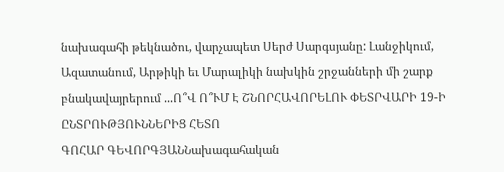նախագահի թեկնածու, վարչապետ Սերժ Սարգսյանը: Լանջիկում, Ազատանում, Արթիկի եւ Մարալիկի նախկին շրջանների մի շարք բնակավայրերում ...Ո՞Վ Ո՞ՒՄ Է ՇՆՈՐՀԱՎՈՐԵԼՈՒ ՓԵՏՐՎԱՐԻ 19-Ի ԸՆՏՐՈՒԹՅՈՒՆՆԵՐԻՑ ՀԵՏՈ
ԳՈՀԱՐ ԳԵՎՈՐԳՅԱՆՆախագահական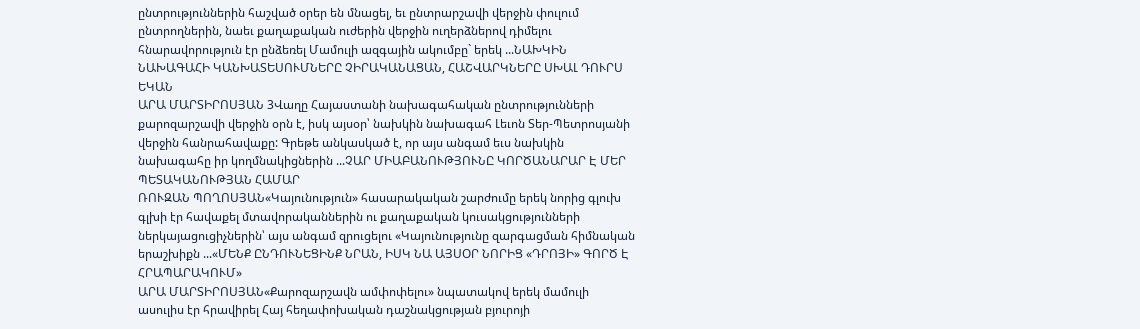ընտրություններին հաշված օրեր են մնացել, եւ ընտրարշավի վերջին փուլում ընտրողներին, նաեւ քաղաքական ուժերին վերջին ուղերձներով դիմելու հնարավորություն էր ընձեռել Մամուլի ազգային ակումբը` երեկ ...ՆԱԽԿԻՆ ՆԱԽԱԳԱՀԻ ԿԱՆԽԱՏԵՍՈՒՄՆԵՐԸ ՉԻՐԱԿԱՆԱՑԱՆ, ՀԱՇՎԱՐԿՆԵՐԸ ՍԽԱԼ ԴՈՒՐՍ ԵԿԱՆ
ԱՐԱ ՄԱՐՏԻՐՈՍՅԱՆ 3Վաղը Հայաստանի նախագահական ընտրությունների քարոզարշավի վերջին օրն է, իսկ այսօր՝ նախկին նախագահ Լեւոն Տեր-Պետրոսյանի վերջին հանրահավաքը: Գրեթե անկասկած է, որ այս անգամ եւս նախկին նախագահը իր կողմնակիցներին ...ՉԱՐ ՄԻԱԲԱՆՈՒԹՅՈՒՆԸ ԿՈՐԾԱՆԱՐԱՐ Է ՄԵՐ ՊԵՏԱԿԱՆՈՒԹՅԱՆ ՀԱՄԱՐ
ՌՈՒԶԱՆ ՊՈՂՈՍՅԱՆ«Կայունություն» հասարակական շարժումը երեկ նորից գլուխ գլխի էր հավաքել մտավորականներին ու քաղաքական կուսակցությունների ներկայացուցիչներին՝ այս անգամ զրուցելու «Կայունությունը զարգացման հիմնական երաշխիքն ...«ՄԵՆՔ ԸՆԴՈՒՆԵՑԻՆՔ ՆՐԱՆ, ԻՍԿ ՆԱ ԱՅՍՕՐ ՆՈՐԻՑ «ԴՐՈՅԻ» ԳՈՐԾ Է ՀՐԱՊԱՐԱԿՈՒՄ»
ԱՐԱ ՄԱՐՏԻՐՈՍՅԱՆ«Քարոզարշավն ամփոփելու» նպատակով երեկ մամուլի ասուլիս էր հրավիրել Հայ հեղափոխական դաշնակցության բյուրոյի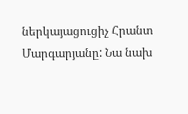ներկայացուցիչ Հրանտ Մարգարյանը: Նա նախ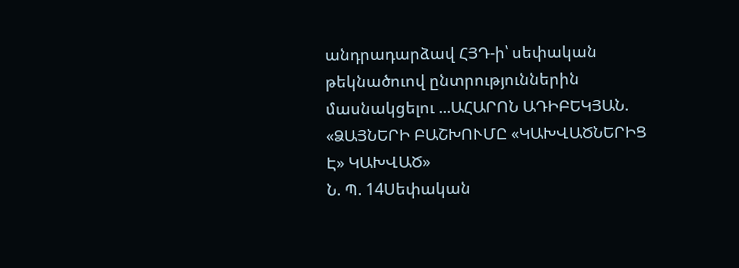անդրադարձավ ՀՅԴ-ի՝ սեփական թեկնածուով ընտրություններին մասնակցելու ...ԱՀԱՐՈՆ ԱԴԻԲԵԿՅԱՆ. «ՁԱՅՆԵՐԻ ԲԱՇԽՈՒՄԸ «ԿԱԽՎԱԾՆԵՐԻՑ Է» ԿԱԽՎԱԾ»
Ն. Պ. 14Սեփական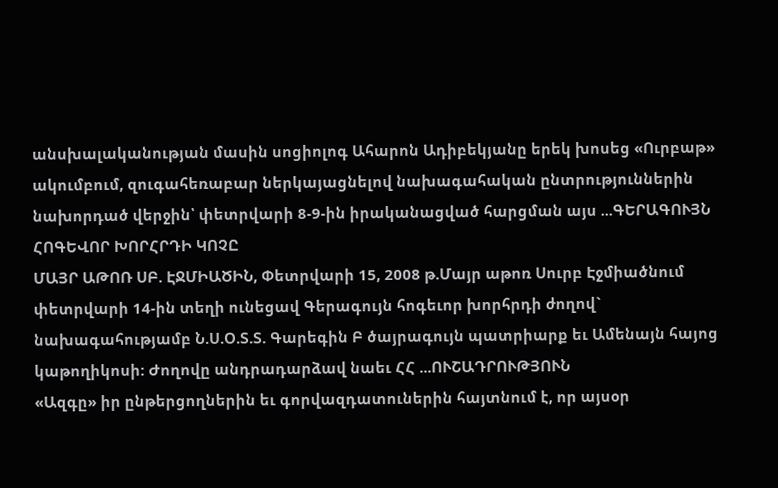անսխալականության մասին սոցիոլոգ Ահարոն Ադիբեկյանը երեկ խոսեց «Ուրբաթ» ակումբում, զուգահեռաբար ներկայացնելով նախագահական ընտրություններին նախորդած վերջին՝ փետրվարի 8-9-ին իրականացված հարցման այս ...ԳԵՐԱԳՈՒՅՆ ՀՈԳԵՎՈՐ ԽՈՐՀՐԴԻ ԿՈՉԸ
ՄԱՅՐ ԱԹՈՌ ՍԲ. ԷՋՄԻԱԾԻՆ, Փետրվարի 15, 2008 թ.Մայր աթոռ Սուրբ Էջմիածնում փետրվարի 14-ին տեղի ունեցավ Գերագույն հոգեւոր խորհրդի ժողով` նախագահությամբ Ն.Ս.Օ.Տ.Տ. Գարեգին Բ ծայրագույն պատրիարք եւ Ամենայն հայոց կաթողիկոսի: Ժողովը անդրադարձավ նաեւ ՀՀ ...ՈՒՇԱԴՐՈՒԹՅՈՒՆ
«Ազգը» իր ընթերցողներին եւ գորվազդատուներին հայտնում է, որ այսօր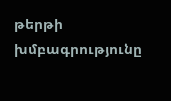թերթի խմբագրությունը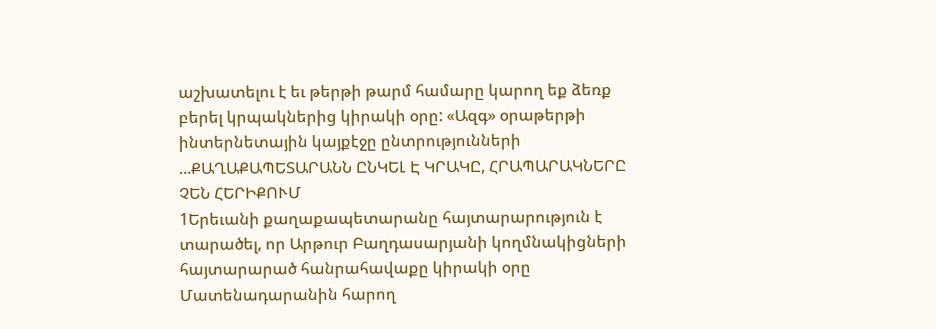աշխատելու է եւ թերթի թարմ համարը կարող եք ձեռք բերել կրպակներից կիրակի օրը: «Ազգ» օրաթերթի ինտերնետային կայքէջը ընտրությունների ...ՔԱՂԱՔԱՊԵՏԱՐԱՆՆ ԸՆԿԵԼ Է ԿՐԱԿԸ, ՀՐԱՊԱՐԱԿՆԵՐԸ ՉԵՆ ՀԵՐԻՔՈՒՄ
1Երեւանի քաղաքապետարանը հայտարարություն է տարածել, որ Արթուր Բաղդասարյանի կողմնակիցների հայտարարած հանրահավաքը կիրակի օրը Մատենադարանին հարող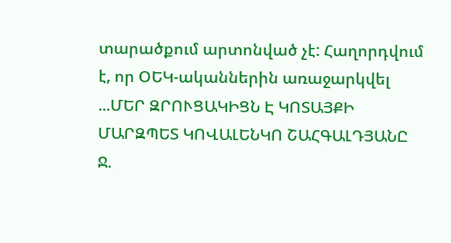տարածքում արտոնված չէ: Հաղորդվում է, որ ՕԵԿ-ականներին առաջարկվել ...ՄԵՐ ԶՐՈՒՑԱԿԻՑՆ Է ԿՈՏԱՅՔԻ ՄԱՐԶՊԵՏ ԿՈՎԱԼԵՆԿՈ ՇԱՀԳԱԼԴՅԱՆԸ
Ջ.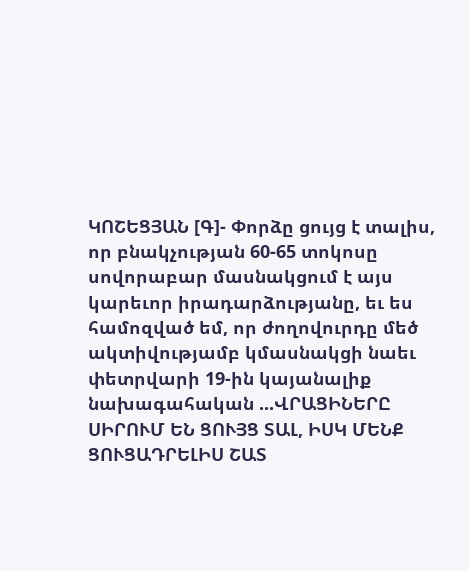ԿՈՇԵՑՅԱՆ [Գ]- Փորձը ցույց է տալիս, որ բնակչության 60-65 տոկոսը սովորաբար մասնակցում է այս կարեւոր իրադարձությանը, եւ ես համոզված եմ, որ ժողովուրդը մեծ ակտիվությամբ կմասնակցի նաեւ փետրվարի 19-ին կայանալիք նախագահական ...ՎՐԱՑԻՆԵՐԸ ՍԻՐՈՒՄ ԵՆ ՑՈՒՅՑ ՏԱԼ, ԻՍԿ ՄԵՆՔ ՑՈՒՑԱԴՐԵԼԻՍ ՇԱՏ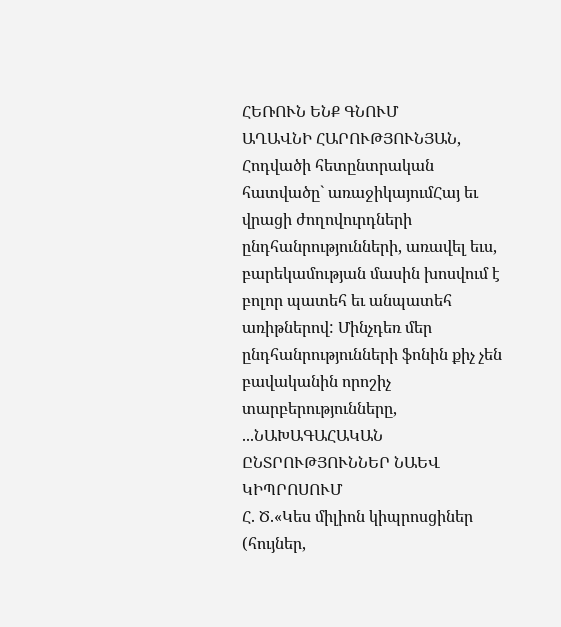ՀԵՌՈՒՆ ԵՆՔ ԳՆՈՒՄ
ԱՂԱՎՆԻ ՀԱՐՈՒԹՅՈՒՆՅԱՆ, Հոդվածի հետընտրական հատվածը` առաջիկայումՀայ եւ վրացի ժողովուրդների ընդհանրությունների, առավել եւս, բարեկամության մասին խոսվում է բոլոր պատեհ եւ անպատեհ առիթներով: Մինչդեռ մեր ընդհանրությունների ֆոնին քիչ չեն բավականին որոշիչ տարբերությունները, ...ՆԱԽԱԳԱՀԱԿԱՆ ԸՆՏՐՈՒԹՅՈՒՆՆԵՐ ՆԱԵՎ ԿԻՊՐՈՍՈՒՄ
Հ. Ծ.«Կես միլիոն կիպրոսցիներ (հույներ,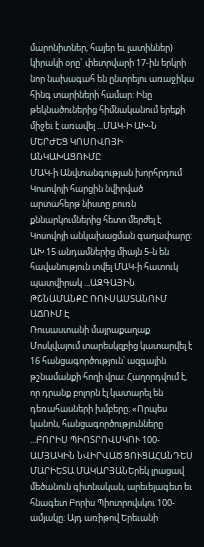մարոնիտներ, հայեր եւ լատիններ) կիրակի օրը` փետրվարի 17-ին երկրի նոր նախագահ են ընտրելու առաջիկա հինգ տարիների համար: Ինը թեկնածուներից հիմնականում երեքի միջեւ է առավել ...ՄԱԿ-Ի ԱԽ-Ն ՄԵՐԺԵՑ ԿՈՍՈՎՈՅԻ ԱՆԿԱԽԱՑՈՒՄԸ
ՄԱԿ-ի Անվտանգության խորհրդում Կոսովոյի հարցին նվիրված արտահերթ նիստը բուռն քննարկումներից հետո մերժել է Կոսովոյի անկախացման գաղափարը: ԱԽ 15 անդամներից միայն 5-ն են հավանություն տվել ՄԱԿ-ի հատուկ պատվիրակ ...ԱԶԳԱՅԻՆ ԹՇՆԱՄԱՆՔԸ ՌՈՒՍԱՍՏԱՆՈՒՄ ԱՃՈՒՄ Է
Ռուսաստանի մայրաքաղաք Մոսկվայում տարեսկզբից կատարվել է 16 հանցագործություն՝ ազգային թշնամանքի հողի վրա: Հաղորդվում է, որ դրանք բոլորն էլ կատարել են դեռահասների խմբերը: «Որպես կանոն, հանցագործությունները ...ԲՈՐԻՍ ՊԻՈՏՐՈՎՍԿՈՒ 100-ԱՄՅԱԿԻՆ ՆՎԻՐՎԱԾ ՑՈՒՑԱՀԱՆԴԵՍ
ՄԱՐԻԵՏԱ ՄԱԿԱՐՅԱՆԵրեկ լրացավ մեծանուն գիտնական, արեւելագետ եւ հնագետ Բորիս Պիոտրովսկու 100-ամյակը: Այդ առիթով Երեւանի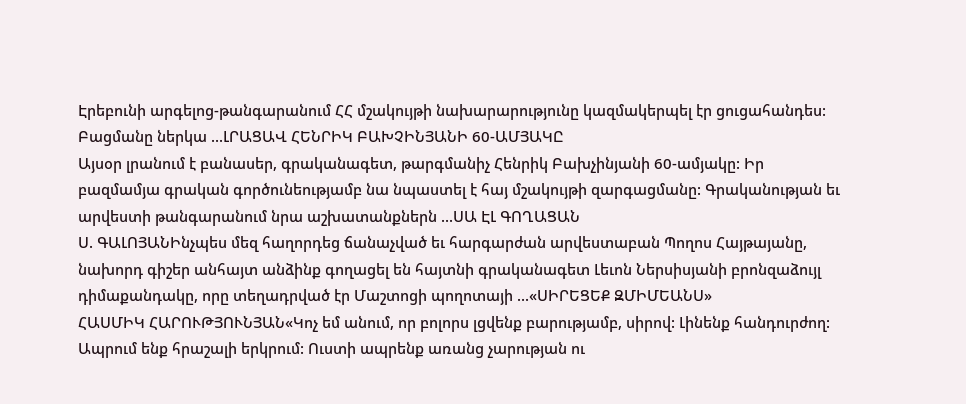Էրեբունի արգելոց-թանգարանում ՀՀ մշակույթի նախարարությունը կազմակերպել էր ցուցահանդես: Բացմանը ներկա ...ԼՐԱՑԱՎ ՀԵՆՐԻԿ ԲԱԽՉԻՆՅԱՆԻ 60-ԱՄՅԱԿԸ
Այսօր լրանում է բանասեր, գրականագետ, թարգմանիչ Հենրիկ Բախչինյանի 60-ամյակը: Իր բազմամյա գրական գործունեությամբ նա նպաստել է հայ մշակույթի զարգացմանը: Գրականության եւ արվեստի թանգարանում նրա աշխատանքներն ...ՍԱ ԷԼ ԳՈՂԱՑԱՆ
Ս. ԳԱԼՈՅԱՆԻնչպես մեզ հաղորդեց ճանաչված եւ հարգարժան արվեստաբան Պողոս Հայթայանը, նախորդ գիշեր անհայտ անձինք գողացել են հայտնի գրականագետ Լեւոն Ներսիսյանի բրոնզաձույլ դիմաքանդակը, որը տեղադրված էր Մաշտոցի պողոտայի ...«ՍԻՐԵՑԵՔ ԶՄԻՄԵԱՆՍ»
ՀԱՍՄԻԿ ՀԱՐՈՒԹՅՈՒՆՅԱՆ«Կոչ եմ անում, որ բոլորս լցվենք բարությամբ, սիրով: Լինենք հանդուրժող: Ապրում ենք հրաշալի երկրում: Ուստի ապրենք առանց չարության ու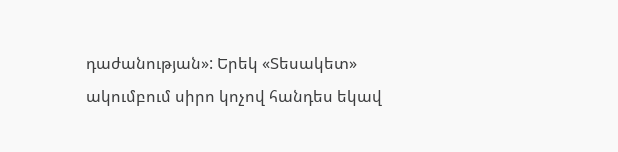դաժանության»: Երեկ «Տեսակետ» ակումբում սիրո կոչով հանդես եկավ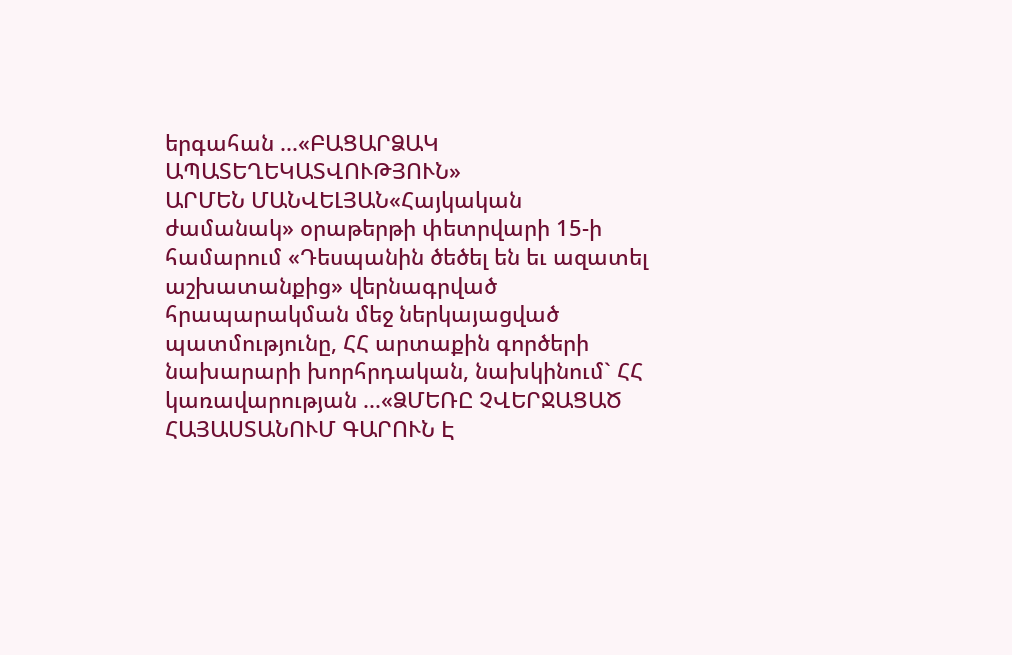երգահան ...«ԲԱՑԱՐՁԱԿ ԱՊԱՏԵՂԵԿԱՏՎՈՒԹՅՈՒՆ»
ԱՐՄԵՆ ՄԱՆՎԵԼՅԱՆ«Հայկական ժամանակ» օրաթերթի փետրվարի 15-ի համարում «Դեսպանին ծեծել են եւ ազատել աշխատանքից» վերնագրված հրապարակման մեջ ներկայացված պատմությունը, ՀՀ արտաքին գործերի նախարարի խորհրդական, նախկինում` ՀՀ կառավարության ...«ՁՄԵՌԸ ՉՎԵՐՋԱՑԱԾ ՀԱՅԱՍՏԱՆՈՒՄ ԳԱՐՈՒՆ Է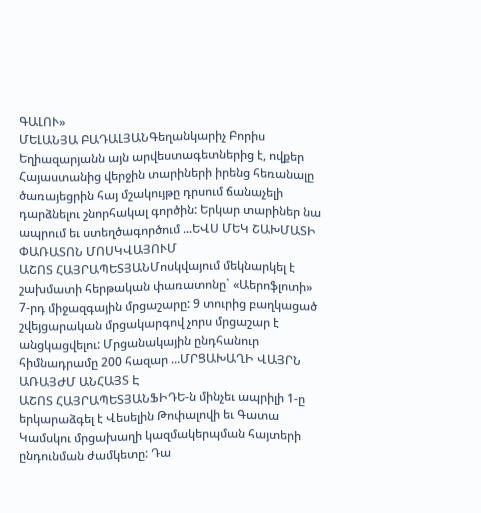ԳԱԼՈՒ»
ՄԵԼԱՆՅԱ ԲԱԴԱԼՅԱՆԳեղանկարիչ Բորիս Եղիազարյանն այն արվեստագետներից է, ովքեր Հայաստանից վերջին տարիների իրենց հեռանալը ծառայեցրին հայ մշակույթը դրսում ճանաչելի դարձնելու շնորհակալ գործին: Երկար տարիներ նա ապրում եւ ստեղծագործում ...ԵՎՍ ՄԵԿ ՇԱԽՄԱՏԻ ՓԱՌԱՏՈՆ ՄՈՍԿՎԱՅՈՒՄ
ԱՇՈՏ ՀԱՅՐԱՊԵՏՅԱՆՄոսկվայում մեկնարկել է շախմատի հերթական փառատոնը` «Աերոֆլոտի» 7-րդ միջազգային մրցաշարը: 9 տուրից բաղկացած շվեյցարական մրցակարգով չորս մրցաշար է անցկացվելու: Մրցանակային ընդհանուր հիմնադրամը 200 հազար ...ՄՐՑԱԽԱՂԻ ՎԱՅՐՆ ԱՌԱՅԺՄ ԱՆՀԱՅՏ Է
ԱՇՈՏ ՀԱՅՐԱՊԵՏՅԱՆՖԻԴԵ-ն մինչեւ ապրիլի 1-ը երկարաձգել է Վեսելին Թոփալովի եւ Գատա Կամսկու մրցախաղի կազմակերպման հայտերի ընդունման ժամկետը: Դա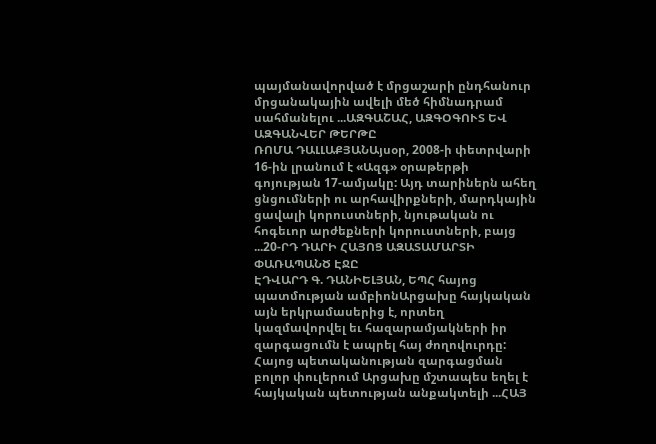պայմանավորված է մրցաշարի ընդհանուր մրցանակային ավելի մեծ հիմնադրամ սահմանելու ...ԱԶԳԱՇԱՀ, ԱԶԳՕԳՈՒՏ ԵՎ ԱԶԳԱՆՎԵՐ ԹԵՐԹԸ
ՌՈՄԱ ԴԱԼԼԱՔՅԱՆԱյսօր, 2008-ի փետրվարի 16-ին լրանում է «Ազգ» օրաթերթի գոյության 17-ամյակը: Այդ տարիներն ահեղ ցնցումների ու արհավիրքների, մարդկային ցավալի կորուստների, նյութական ու հոգեւոր արժեքների կորուստների, բայց ...20-ՐԴ ԴԱՐԻ ՀԱՅՈՑ ԱԶԱՏԱՄԱՐՏԻ ՓԱՌԱՊԱՆԾ ԷՋԸ
ԷԴՎԱՐԴ Գ. ԴԱՆԻԵԼՅԱՆ, ԵՊՀ հայոց պատմության ամբիոնԱրցախը հայկական այն երկրամասերից է, որտեղ կազմավորվել եւ հազարամյակների իր զարգացումն է ապրել հայ ժողովուրդը: Հայոց պետականության զարգացման բոլոր փուլերում Արցախը մշտապես եղել է հայկական պետության անքակտելի ...ՀԱՅ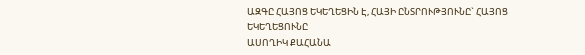ԱԶԳԸ ՀԱՅՈՑ ԵԿԵՂԵՑԻՆ Է, ՀԱՅԻ ԸՆՏՐՈՒԹՅՈՒՆԸ` ՀԱՅՈՑ ԵԿԵՂԵՑՈՒՆԸ
ԱՍՈՂԻԿ ՔԱՀԱՆԱ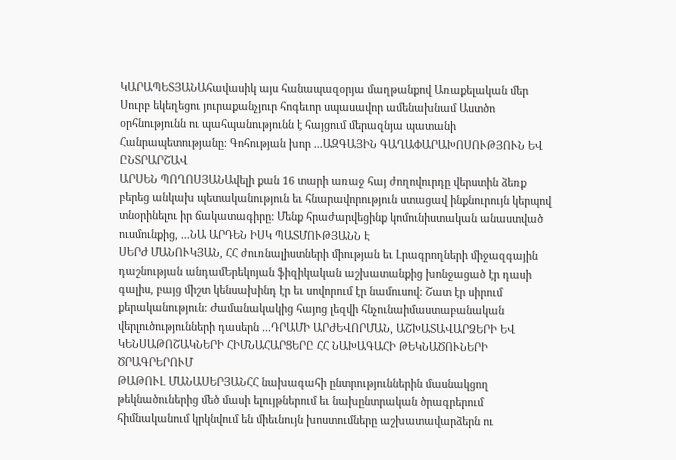ԿԱՐԱՊԵՏՅԱՆԱհավասիկ այս հանապազօրյա մաղթանքով Առաքելական մեր Սուրբ եկեղեցու յուրաքանչյուր հոգեւոր սպասավոր ամենախնամ Աստծո օրհնությունն ու պահպանությունն է հայցում մերազնյա պատանի Հանրապետությանը: Գոհության խոր ...ԱԶԳԱՅԻՆ ԳԱՂԱՓԱՐԱԽՈՍՈՒԹՅՈՒՆ ԵՎ ԸՆՏՐԱՐՇԱՎ
ԱՐՍԵՆ ՊՈՂՈՍՅԱՆԱվելի քան 16 տարի առաջ հայ ժողովուրդը վերստին ձեռք բերեց անկախ պետականություն եւ հնարավորություն ստացավ ինքնուրույն կերպով տնօրինելու իր ճակատագիրը: Մենք հրաժարվեցինք կոմունիստական անաստված ուսմունքից, ...ՆԱ ԱՐԴԵՆ ԻՍԿ ՊԱՏՄՈՒԹՅԱՆՆ Է
ՍԵՐԺ ՄԱՆՈՒԿՅԱՆ, ՀՀ ժուռնալիստների միության եւ Լրագրողների միջազգային դաշնության անդամԵրեկոյան ֆիզիկական աշխատանքից խոնջացած էր դասի գալիս, բայց միշտ կենսախինդ էր եւ սովորում էր նամուսով: Շատ էր սիրում քերականություն: Ժամանակակից հայոց լեզվի հնչունաիմաստաբանական վերլուծությունների դասերն ...ԴՐԱՄԻ ԱՐԺԵՎՈՐՄԱՆ, ԱՇԽԱՏԱՎԱՐՁԵՐԻ ԵՎ ԿԵՆՍԱԹՈՇԱԿՆԵՐԻ ՀԻՄՆԱՀԱՐՑԵՐԸ ՀՀ ՆԱԽԱԳԱՀԻ ԹԵԿՆԱԾՈՒՆԵՐԻ ԾՐԱԳՐԵՐՈՒՄ
ԹԱԹՈՒԼ ՄԱՆԱՍԵՐՅԱՆՀՀ նախագահի ընտրություններին մասնակցող թեկնածուներից մեծ մասի ելույթներում եւ նախընտրական ծրագրերում հիմնականում կրկնվում են միեւնույն խոստումները աշխատավարձերն ու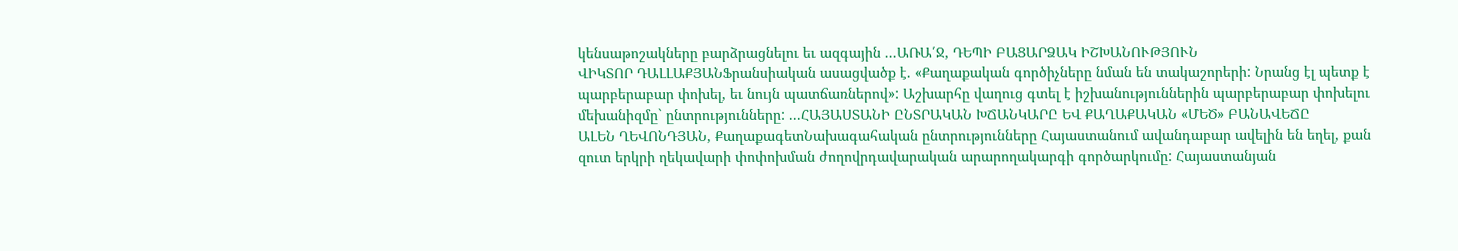կենսաթոշակները բարձրացնելու եւ ազգային ...ԱՌԱ՛Ջ, ԴԵՊԻ ԲԱՑԱՐՁԱԿ ԻՇԽԱՆՈՒԹՅՈՒՆ
ՎԻԿՏՈՐ ԴԱԼԼԱՔՅԱՆՖրանսիական ասացվածք է. «Քաղաքական գործիչները նման են տակաշորերի: Նրանց էլ պետք է պարբերաբար փոխել, եւ նույն պատճառներով»: Աշխարհը վաղուց գտել է իշխանություններին պարբերաբար փոխելու մեխանիզմը` ընտրությունները: ...ՀԱՅԱՍՏԱՆԻ ԸՆՏՐԱԿԱՆ ԽՃԱՆԿԱՐԸ ԵՎ ՔԱՂԱՔԱԿԱՆ «ՄԵԾ» ԲԱՆԱՎԵՃԸ
ԱԼԵՆ ՂԵՎՈՆԴՅԱՆ, ՔաղաքագետՆախագահական ընտրությունները Հայաստանում ավանդաբար ավելին են եղել, քան զուտ երկրի ղեկավարի փոփոխման ժողովրդավարական արարողակարգի գործարկումը: Հայաստանյան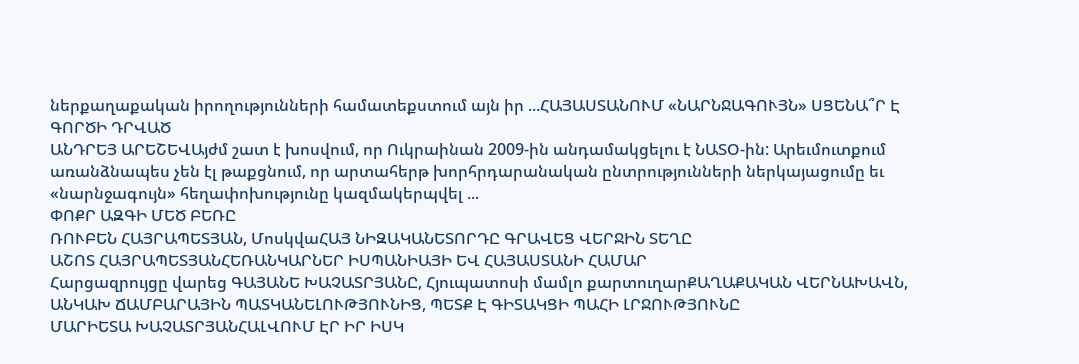ներքաղաքական իրողությունների համատեքստում այն իր ...ՀԱՅԱՍՏԱՆՈՒՄ «ՆԱՐՆՋԱԳՈՒՅՆ» ՍՑԵՆԱ՞Ր Է ԳՈՐԾԻ ԴՐՎԱԾ
ԱՆԴՐԵՅ ԱՐԵՇԵՎԱյժմ շատ է խոսվում, որ Ուկրաինան 2009-ին անդամակցելու է ՆԱՏՕ-ին: Արեւմուտքում առանձնապես չեն էլ թաքցնում, որ արտահերթ խորհրդարանական ընտրությունների ներկայացումը եւ «նարնջագույն» հեղափոխությունը կազմակերպվել ...
ՓՈՔՐ ԱԶԳԻ ՄԵԾ ԲԵՌԸ
ՌՈՒԲԵՆ ՀԱՅՐԱՊԵՏՅԱՆ, ՄոսկվաՀԱՅ ՆԻԶԱԿԱՆԵՏՈՐԴԸ ԳՐԱՎԵՑ ՎԵՐՋԻՆ ՏԵՂԸ
ԱՇՈՏ ՀԱՅՐԱՊԵՏՅԱՆՀԵՌԱՆԿԱՐՆԵՐ ԻՍՊԱՆԻԱՅԻ ԵՎ ՀԱՅԱՍՏԱՆԻ ՀԱՄԱՐ
Հարցազրույցը վարեց ԳԱՅԱՆԵ ԽԱՉԱՏՐՅԱՆԸ, Հյուպատոսի մամլո քարտուղարՔԱՂԱՔԱԿԱՆ ՎԵՐՆԱԽԱՎՆ, ԱՆԿԱԽ ՃԱՄԲԱՐԱՅԻՆ ՊԱՏԿԱՆԵԼՈՒԹՅՈՒՆԻՑ, ՊԵՏՔ Է ԳԻՏԱԿՑԻ ՊԱՀԻ ԼՐՋՈՒԹՅՈՒՆԸ
ՄԱՐԻԵՏԱ ԽԱՉԱՏՐՅԱՆՀԱԼՎՈՒՄ ԷՐ ԻՐ ԻՍԿ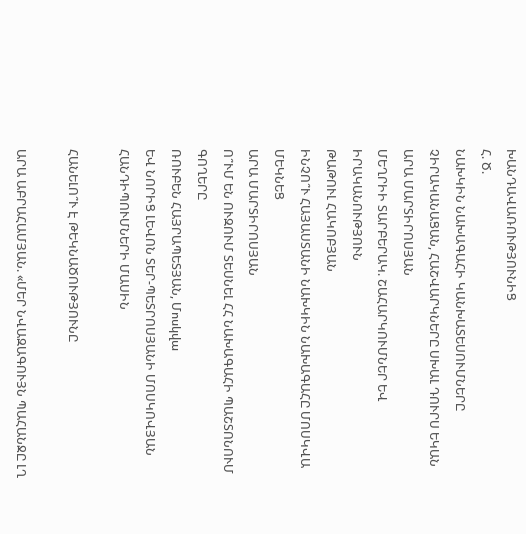ԽԱՆԴԱՎԱՌՈՒԹՅՈՒՆԻՑ
Հ. Ծ.
ՆԱԽԿԻՆ ՆԱԽԱԳԱՀԻ ԿԱՆԽԱՏԵՍՈՒՄՆԵՐԸ ՉԻՐԱԿԱՆԱՑԱՆ, ՀԱՇՎԱՐԿՆԵՐԸ ՍԽԱԼ ԴՈՒՐՍ ԵԿԱՆ
ԱՐԱ ՄԱՐՏԻՐՈՍՅԱՆ
ՄԵՂՐԻԻ ՏԱՐԲԵՐԱԿ. ՇԱՀԱՐԿՈՒՄՆԵՐ ԵՎ ԻՐԱԿԱՆՈՒԹՅՈՒՆ
ԹԱԹՈՒԼ ՀԱԿՈԲՅԱՆ
ԻՆՉՈ՞Ւ ՀԱՅԱՍՏԱՆԻ ՆԱԽԿԻՆ ՆԱԽԱԳԱՀԸ ՄՈՍԿՎԱ ՄԵԿՆԵՑ
ԱՐԱ ՄԱՐՏԻՐՈՍՅԱՆ
Ո՞ՒՄ ԵՆ ՈՒԶՈՒՄ ՏԵՍՆԵԼ ՀՀ ՆԱԽԱԳԱՀԻ ՊԱՇՏՈՆՈՒՄ ԳՈՂԵՐԸ
ՌՈՒԲԵՆ ՀԱՅՐԱՊԵՏՅԱՆ, Մոսկվա
ԵՎ ՆՈՐԻՑ ԼԵՎՈՆ ՏԵՐ-ՊԵՏՐՈՍՅԱՆԻ ՄՈՍԿՈՎՅԱՆ ՀԱՆԴԻՊՈՒՄՆԵՐԻ ՄԱՍԻՆ

ՀԱՆԵԼՈ՞Ւ Է ԹԵԿՆԱԾՈՒԹՅՈՒՆԸ

ԱՐԱ ԱԲՐԱՀԱՄՅԱՆ. «ՄԵՐ ՆՎԱԶԱԳՈՒՅՆ ՊԱՀԱՆՋԸ ԼՂ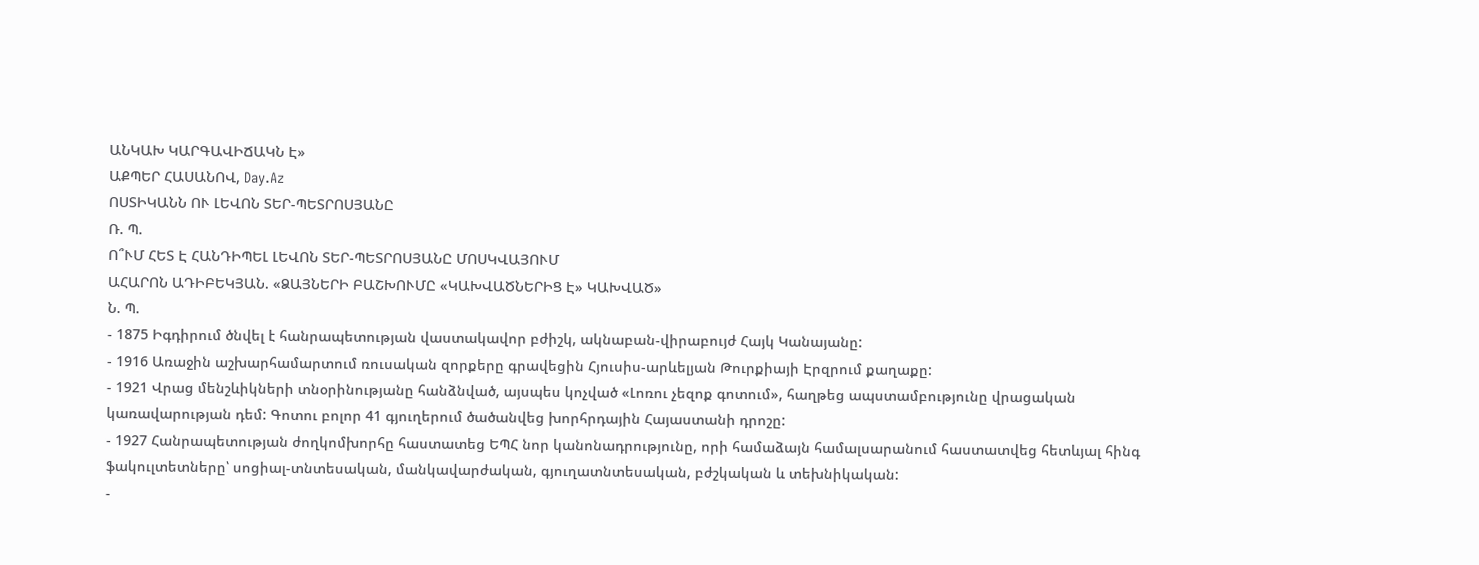ԱՆԿԱԽ ԿԱՐԳԱՎԻՃԱԿՆ Է»
ԱՔՊԵՐ ՀԱՍԱՆՈՎ, Day.Az
ՈՍՏԻԿԱՆՆ ՈՒ ԼԵՎՈՆ ՏԵՐ-ՊԵՏՐՈՍՅԱՆԸ
Ռ. Պ.
Ո՞ՒՄ ՀԵՏ Է ՀԱՆԴԻՊԵԼ ԼԵՎՈՆ ՏԵՐ-ՊԵՏՐՈՍՅԱՆԸ ՄՈՍԿՎԱՅՈՒՄ
ԱՀԱՐՈՆ ԱԴԻԲԵԿՅԱՆ. «ՁԱՅՆԵՐԻ ԲԱՇԽՈՒՄԸ «ԿԱԽՎԱԾՆԵՐԻՑ Է» ԿԱԽՎԱԾ»
Ն. Պ.
- 1875 Իգդիրում ծնվել է հանրապետության վաստակավոր բժիշկ, ակնաբան-վիրաբույժ Հայկ Կանայանը:
- 1916 Առաջին աշխարհամարտում ռուսական զորքերը գրավեցին Հյուսիս-արևելյան Թուրքիայի Էրզրում քաղաքը:
- 1921 Վրաց մենշևիկների տնօրինությանը հանձնված, այսպես կոչված «Լոռու չեզոք գոտում», հաղթեց ապստամբությունը վրացական կառավարության դեմ: Գոտու բոլոր 41 գյուղերում ծածանվեց խորհրդային Հայաստանի դրոշը:
- 1927 Հանրապետության ժողկոմխորհը հաստատեց ԵՊՀ նոր կանոնադրությունը, որի համաձայն համալսարանում հաստատվեց հետևյալ հինգ ֆակուլտետները՝ սոցիալ-տնտեսական, մանկավարժական, գյուղատնտեսական, բժշկական և տեխնիկական:
-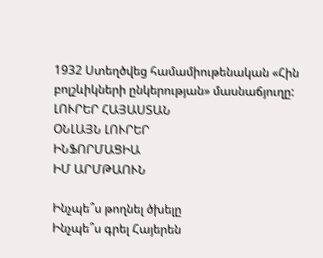1932 Ստեղծվեց համամիութենական «Հին բոլշևիկների ընկերության» մասնաճյուղը:
ԼՈՒՐԵՐ ՀԱՅԱՍՏԱՆ
ՕՆԼԱՅՆ ԼՈՒՐԵՐ
ԻՆՖՈՐՄԱՑԻԱ
ԻՄ ԱՐՄԹԱՈՒՆ

Ինչպե՞ս թողնել ծխելը
Ինչպե՞ս գրել Հայերեն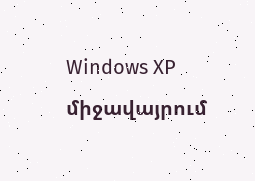Windows XP միջավայրում